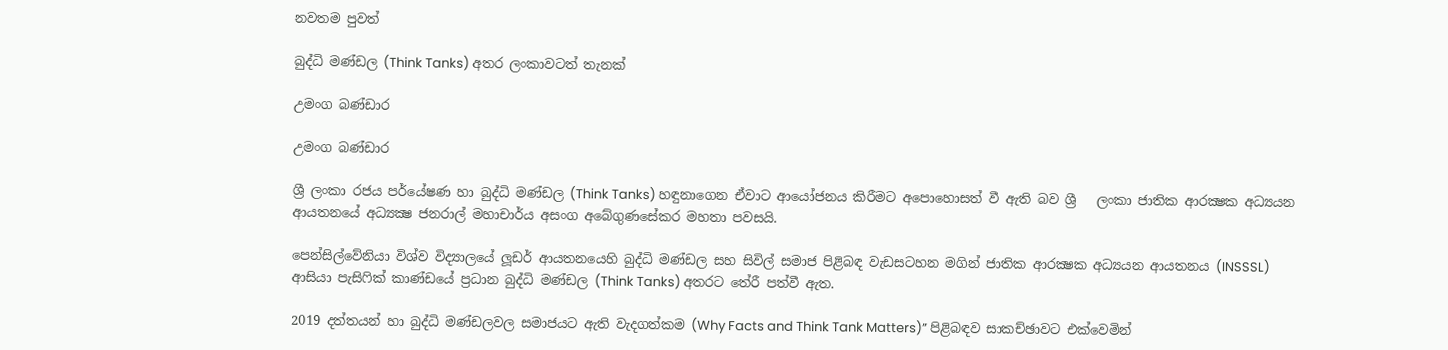නවතම පුවත්

බුද්ධි මණ්ඩල (Think Tanks) අතර ලංකාවටත් තැනක්

උමංග බණ්ඩාර

උමංග බණ්ඩාර

ශ්‍රී ලංකා රජය පර්යේෂණ හා බුද්ධි මණ්ඩල (Think Tanks) හඳුනාගෙන ඒවාට ආයෝජනය කිරීමට අපොහොසත් වී ඇති බව ශ්‍රී   ලංකා ජාතික ආරක්‍ෂක අධ්‍යයන  ආයතනයේ අධ්‍යක්‍ෂ ජනරාල් මහාචාර්ය අසංග අබේගුණසේකර මහතා පවසයි.

පෙන්සිල්වේනියා විශ්ව විද්‍යාලයේ ලූඩර් ආයතනයෙහි බුද්ධි මණ්ඩල සහ සිවිල් සමාජ පිළිබඳ වැඩසටහන මගින් ජාතික ආරක්‍ෂක අධ්‍යයන ආයතනය (INSSSL) ආසියා පැසිෆික් කාණ්ඩයේ ප්‍රධාන බුද්ධි මණ්ඩල (Think Tanks) අතරට තේරී පත්වී ඇත.

2019 දත්තයන් හා බුද්ධි මණ්ඩලවල සමාජයට ඇති වැදගත්කම (Why Facts and Think Tank Matters)” පිළිබඳව සාකච්ඡාවට එක්වෙමින්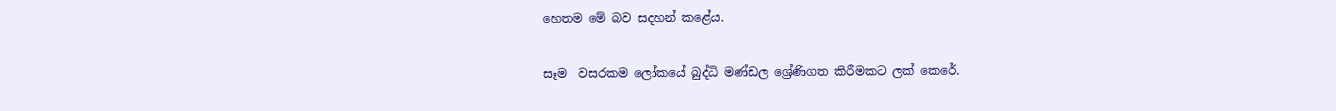හෙතම මේ බව සදහන් කළේය.

සෑම  වසරකම ලෝකයේ බුද්ධි මණ්ඩල ශ්‍රේණිගත කිරීමකට ලක් කෙරේ.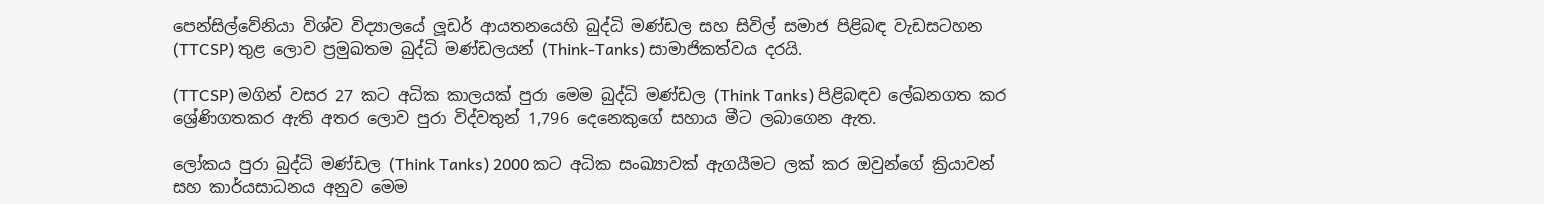පෙන්සිල්වේනියා විශ්ව විද්‍යාලයේ ලූඩර් ආයතනයෙහි බුද්ධි මණ්ඩල සහ සිවිල් සමාජ පිළිබඳ වැඩසටහන (TTCSP) තුළ ලොව ප්‍රමුඛතම බුද්ධි මණ්ඩලයන් (Think-Tanks) සාමාජිකත්වය දරයි.

(TTCSP) මගින් වසර 27 කට අධික කාලයක් පුරා මෙම බුද්ධි මණ්ඩල (Think Tanks) පිළිබඳව ලේඛනගත කර ශ්‍රේණිගතකර ඇති අතර ලොව පුරා විද්වතුන් 1,796 දෙනෙකුගේ සහාය මීට ලබාගෙන ඇත.

ලෝකය පුරා බුද්ධි මණ්ඩල (Think Tanks) 2000 කට අධික සංඛ්‍යාවක් ඇගයීමට ලක් කර ඔවුන්ගේ ක්‍රියාවන් සහ කාර්යසාධනය අනුව මෙම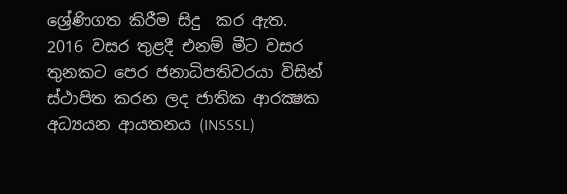ශ්‍රේණිගත කිරීම සිදු  කර ඇත.  2016 වසර තුළදී එනම් මීට වසර තුනකට පෙර ජනාධිපතිවරයා විසින් ස්ථාපිත කරන ලද ජාතික ආරක්‍ෂක අධ්‍යයන ආයතනය (INSSSL)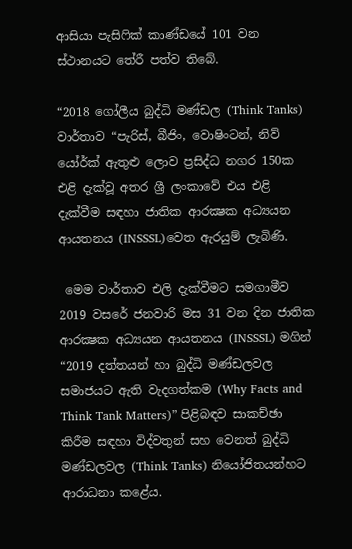ආසියා පැසිෆික් කාණ්ඩයේ 101 වන ස්ථානයට තේරී පත්ව තිබේ.

“2018 ගෝලීය බුද්ධි මණ්ඩල (Think Tanks) වාර්තාව “පැරිස්, බීජිං, වොෂිංටන්, නිව් යෝර්ක් ඇතුළු ලොව ප්‍රසිද්ධ නගර 150ක එළි දැක්වූ අතර ශ්‍රී ලංකාවේ එය එළි දැක්වීම සඳහා ජාතික ආරක්‍ෂක අධ්‍යයන ආයතනය (INSSSL)වෙත ඇරයුම් ලැබිණි.

 මෙම වාර්තාව එලි දැක්වීමට සමගාමීව 2019 වසරේ ජනවාරි මස 31 වන දින ජාතික ආරක්‍ෂක අධ්‍යයන ආයතනය (INSSSL) මගින් “2019 දත්තයන් හා බුද්ධි මණ්ඩලවල සමාජයට ඇති වැදගත්කම (Why Facts and Think Tank Matters)” පිළිබඳව සාකච්ඡා කිරීම සඳහා විද්වතුන් සහ වෙනත් බුද්ධි මණ්ඩලවල (Think Tanks) නියෝජිතයන්හට ආරාධනා කළේය.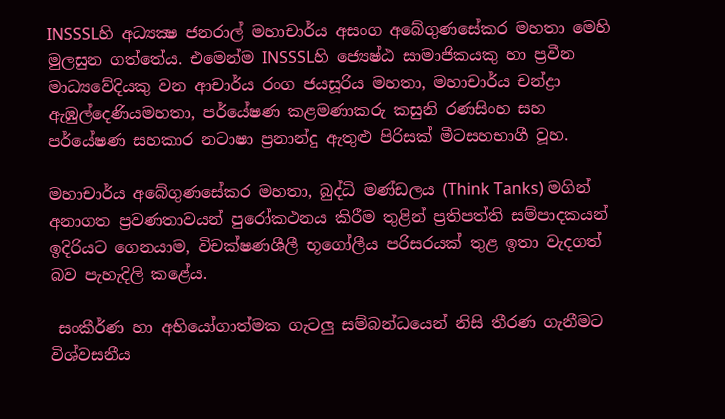INSSSLහි අධ්‍යක්‍ෂ ජනරාල් මහාචාර්ය අසංග අබේගුණසේකර මහතා මෙහි මුලසුන ගත්තේය. එමෙන්ම INSSSLහි ජ්‍යෙෂ්ඨ සාමාජිකයකු හා ප්‍රවීන මාධ්‍යවේදියකු වන ආචාර්ය රංග ජයසූරිය මහතා, මහාචාර්ය චන්ද්‍රා ඇඹුල්දෙණියමහතා, පර්යේෂණ කළමණාකරු කසුනි රණසිංහ සහ පර්යේෂණ සහකාර නටාෂා ප්‍රනාන්දු ඇතුළු පිරිසක් මීටසහභාගී වූහ.

මහාචාර්ය අබේගුණසේකර මහතා, බුද්ධි මණ්ඩලය (Think Tanks) මගින් අනාගත ප්‍රවණතාවයන් පුරෝකථනය කිරීම තුළින් ප්‍රතිපත්ති සම්පාදකයන් ඉදිරියට ගෙනයාම, විචක්ෂණශීලී භූගෝලීය පරිසරයක් තුළ ඉතා වැදගත් බව පැහැදිලි කළේය.

 සංකීර්ණ හා අභියෝගාත්මක ගැටලු සම්බන්ධයෙන් නිසි තීරණ ගැනීමට විශ්වසනීය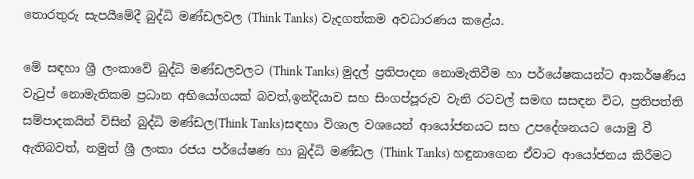තොරතුරු සැපයීමේදී බුද්ධි මණ්ඩලවල (Think Tanks) වැදගත්කම අවධාරණය කළේය.

මේ සඳහා ශ්‍රී ලංකාවේ බුද්ධි මණ්ඩලවලට (Think Tanks) මුදල් ප්‍රතිපාදන නොමැතිවීම හා පර්යේෂකයන්ට ආකර්ෂණීය වැටුප් නොමැතිකම ප්‍රධාන අභියෝගයක් බවත්,ඉන්දියාව සහ සිංගප්පූරුව වැනි රටවල් සමඟ සසඳන විට, ප්‍රතිපත්ති සම්පාදකයින් විසින් බුද්ධි මණ්ඩල(Think Tanks)සඳහා විශාල වශයෙන් ආයෝජනයට සහ උපදේශනයට යොමු වී ඇතිබවත්, නමුත් ශ්‍රී ලංකා රජය පර්යේෂණ හා බුද්ධි මණ්ඩල (Think Tanks) හඳුනාගෙන ඒවාට ආයෝජනය කිරීමට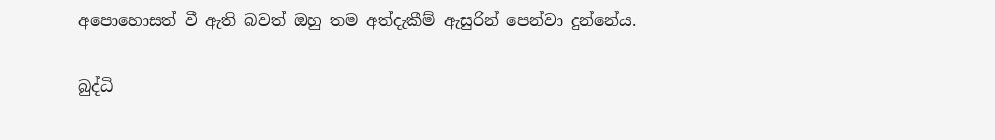අපොහොසත් වී ඇති බවත් ඔහු තම අත්දැකීම් ඇසුරින් පෙන්වා දුන්නේය.

බුද්ධි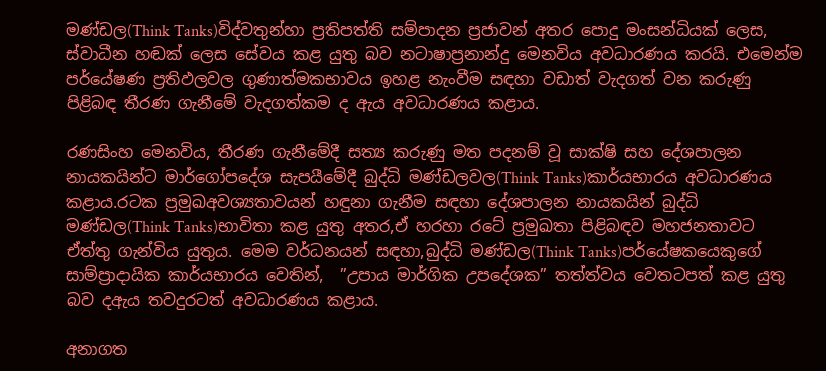මණ්ඩල(Think Tanks)විද්වතුන්හා ප්‍රතිපත්ති සම්පාදන ප්‍රජාවන් අතර පොදු මංසන්ධියක් ලෙස, ස්වාධීන හඬක් ලෙස සේවය කළ යුතු බව නටාෂාප්‍රනාන්දු මෙනවිය අවධාරණය කරයි. එමෙන්ම පර්යේෂණ ප්‍රතිඵලවල ගුණාත්මකභාවය ඉහළ නැංවීම සඳහා වඩාත් වැදගත් වන කරුණු පිළිබඳ තීරණ ගැනීමේ වැදගත්කම ද ඇය අවධාරණය කළාය.

රණසිංහ මෙනවිය, තීරණ ගැනීමේදී සත්‍ය කරුණු මත පදනම් වූ සාක්ෂි සහ දේශපාලන නායකයින්ට මාර්ගෝපදේශ සැපයීමේදී බුද්ධි මණ්ඩලවල(Think Tanks)කාර්යභාරය අවධාරණය කළාය.රටක ප්‍රමුඛඅවශ්‍යතාවයන් හඳුනා ගැනීම සඳහා දේශපාලන නායකයින් බුද්ධි මණ්ඩල(Think Tanks)භාවිතා කළ යුතු අතර,ඒ හරහා රටේ ප්‍රමුඛතා පිළිබඳව මහජනතාවට ඒත්තු ගැන්විය යුතුය. මෙම වර්ධනයන් සඳහා,බුද්ධි මණ්ඩල(Think Tanks)පර්යේෂකයෙකුගේ සාම්ප්‍රාදායික කාර්යභාරය වෙතින්,  ”උපාය මාර්ගික උපදේශක” තත්ත්වය වෙතටපත් කළ යුතු බව දඇය තවදුරටත් අවධාරණය කළාය.

අනාගත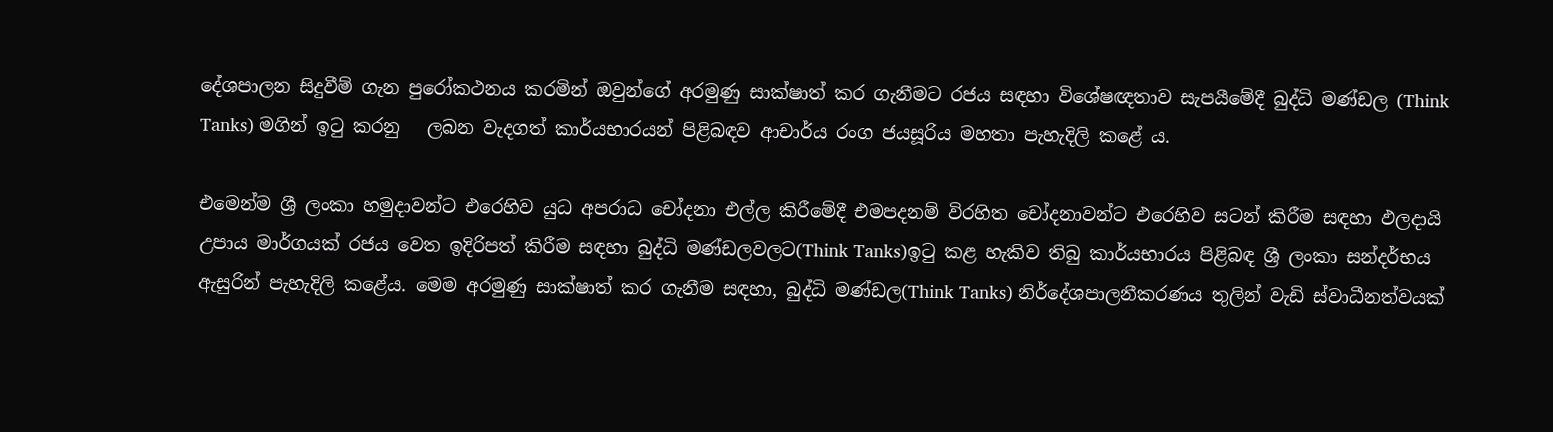දේශපාලන සිදුවීම් ගැන පුරෝකථනය කරමින් ඔවුන්ගේ අරමුණු සාක්ෂාත් කර ගැනීමට රජය සඳහා විශේෂඥතාව සැපයීමේදී බුද්ධි මණ්ඩල (Think Tanks) මගින් ඉටු කරනු   ලබන වැදගත් කාර්යභාරයන් පිළිබඳව ආචාර්ය රංග ජයසූරිය මහතා පැහැදිලි කළේ ය.

එමෙන්ම ශ්‍රී ලංකා හමුදාවන්ට එරෙහිව යුධ අපරාධ චෝදනා එල්ල කිරීමේදී එමපදනම් විරහිත චෝදනාවන්ට එරෙහිව සටන් කිරීම සඳහා ඵලදායි උපාය මාර්ගයක් රජය වෙත ඉදිරිපත් කිරීම සඳහා බුද්ධි මණ්ඩලවලට(Think Tanks)ඉටු කළ හැකිව තිබු කාර්යභාරය පිළිබඳ ශ්‍රී ලංකා සන්දර්භය ඇසුරින් පැහැදිලි කළේය. මෙම අරමුණු සාක්ෂාත් කර ගැනීම සඳහා, බුද්ධි මණ්ඩල(Think Tanks) නිර්දේශපාලනීකරණය තුලින් වැඩි ස්වාධීනත්වයක්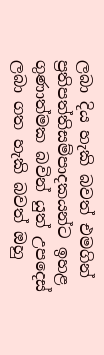ලබා දිය හැකි බවත් එමගින් ප්‍රතිපත්තිසම්පාදකයන්ට ඉහළ ගුණාත්මක බවින් යුත් උපදෙස් ලබා ගත හැකි බවත් ඔහු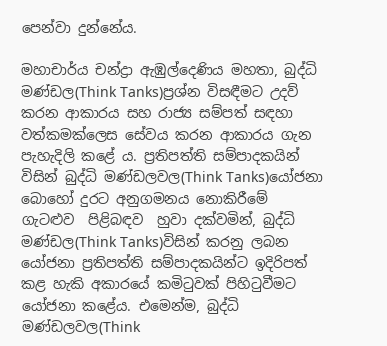පෙන්වා දුන්නේය.

මහාචාර්ය චන්ද්‍රා ඇඹුල්දෙණිය මහතා, බුද්ධි මණ්ඩල(Think Tanks)ප්‍රශ්න විසඳීමට උදව් කරන ආකාරය සහ රාජ්‍ය සම්පත් සඳහා වත්කමක්ලෙස සේවය කරන ආකාරය ගැන පැහැදිලි කළේ ය. ප්‍රතිපත්ති සම්පාදකයින් විසින් බුද්ධි මණ්ඩලවල(Think Tanks)යෝජනා බොහෝ දුරට අනුගමනය නොකිරීමේ ගැටළුව  පිළිබඳව  හුවා දක්වමින්, බුද්ධි මණ්ඩල(Think Tanks)විසින් කරනු ලබන යෝජනා ප්‍රතිපත්ති සම්පාදකයින්ට ඉදිරිපත් කළ හැකි අකාරයේ කමිටුවක් පිහිටුවීමට යෝජනා කළේය. එමෙන්ම, බුද්ධි මණ්ඩලවල(Think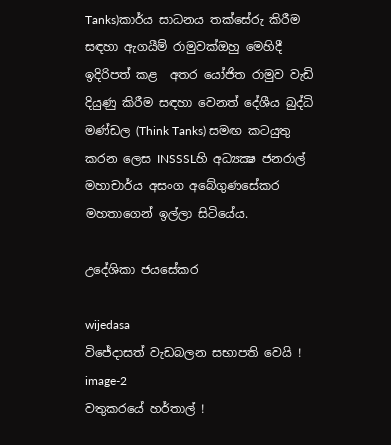Tanks)කාර්ය සාධනය තක්සේරු කිරීම සඳහා ඇගයීම් රාමුවක්ඔහු මෙහිදී ඉදිරිපත් කළ  අතර යෝජිත රාමුව වැඩි දියුණු කිරීම සඳහා වෙනත් දේශීය බුද්ධි මණ්ඩල (Think Tanks) සමඟ කටයුතු කරන ලෙස INSSSLහි අධ්‍යක්‍ෂ ජනරාල් මහාචාර්ය අසංග අබේගුණසේකර මහතාගෙන් ඉල්ලා සිටියේය.

උදේශිකා ජයසේකර

wijedasa
විජේදාසත් වැඩබලන සභාපති වෙයි !
image-2
වතුකරයේ හර්තාල් !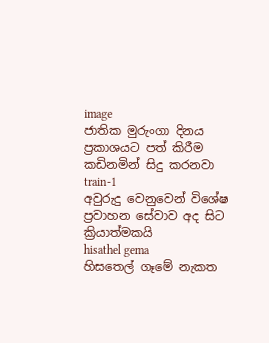image
ජාතික මුරුංගා දිනය ප්‍රකාශයට පත් කිරීම කඩිනමින් සිදු කරනවා
train-1
අවුරුදු වෙනුවෙන් විශේෂ ප්‍රවාහන සේවාව අද සිට ක්‍රියාත්මකයි
hisathel gema
හිසතෙල් ගෑමේ නැකත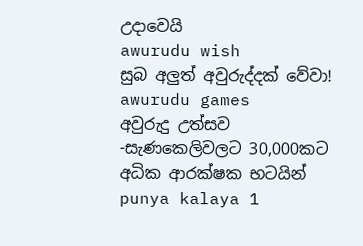උදාවෙයි
awurudu wish
සුබ අලුත් අවුරුද්දක් වේවා!
awurudu games
අවුරුදු උත්සව -සැණකෙලිවලට 30,000කට අධික ආරක්ෂක භටයින්
punya kalaya 1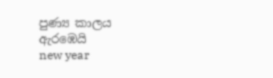පුණ්‍ය කාලය ඇරඹෙයි
new year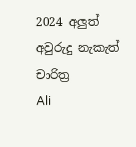2024 අලුත් අවුරුදු නැකැත් චාරිත්‍ර
Ali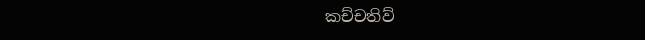කච්චතිව්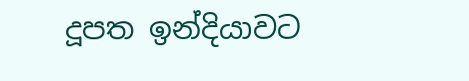දූපත ඉන්දියාවට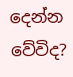දෙන්න වේවිද?